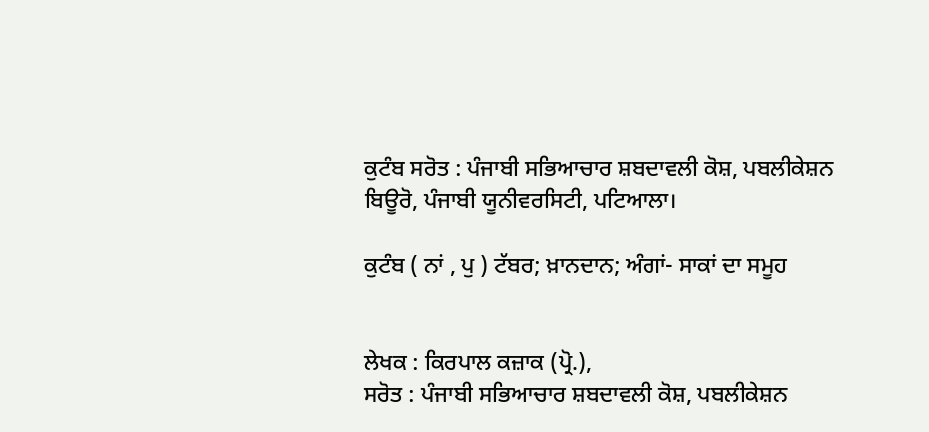ਕੁਟੰਬ ਸਰੋਤ : ਪੰਜਾਬੀ ਸਭਿਆਚਾਰ ਸ਼ਬਦਾਵਲੀ ਕੋਸ਼, ਪਬਲੀਕੇਸ਼ਨ ਬਿਊਰੋ, ਪੰਜਾਬੀ ਯੂਨੀਵਰਸਿਟੀ, ਪਟਿਆਲਾ।

ਕੁਟੰਬ ( ਨਾਂ , ਪੁ ) ਟੱਬਰ; ਖ਼ਾਨਦਾਨ; ਅੰਗਾਂ- ਸਾਕਾਂ ਦਾ ਸਮੂਹ


ਲੇਖਕ : ਕਿਰਪਾਲ ਕਜ਼ਾਕ (ਪ੍ਰੋ.),
ਸਰੋਤ : ਪੰਜਾਬੀ ਸਭਿਆਚਾਰ ਸ਼ਬਦਾਵਲੀ ਕੋਸ਼, ਪਬਲੀਕੇਸ਼ਨ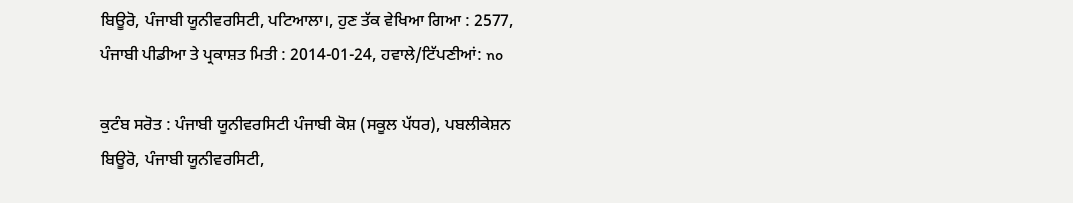ਬਿਊਰੋ, ਪੰਜਾਬੀ ਯੂਨੀਵਰਸਿਟੀ, ਪਟਿਆਲਾ।, ਹੁਣ ਤੱਕ ਵੇਖਿਆ ਗਿਆ : 2577, ਪੰਜਾਬੀ ਪੀਡੀਆ ਤੇ ਪ੍ਰਕਾਸ਼ਤ ਮਿਤੀ : 2014-01-24, ਹਵਾਲੇ/ਟਿੱਪਣੀਆਂ: no

ਕੁਟੰਬ ਸਰੋਤ : ਪੰਜਾਬੀ ਯੂਨੀਵਰਸਿਟੀ ਪੰਜਾਬੀ ਕੋਸ਼ (ਸਕੂਲ ਪੱਧਰ), ਪਬਲੀਕੇਸ਼ਨ ਬਿਊਰੋ, ਪੰਜਾਬੀ ਯੂਨੀਵਰਸਿਟੀ,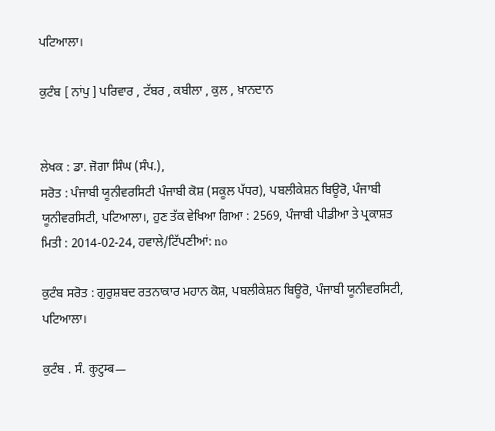ਪਟਿਆਲਾ।

ਕੁਟੰਬ [ ਨਾਂਪੁ ] ਪਰਿਵਾਰ , ਟੱਬਰ , ਕਬੀਲਾ , ਕੁਲ , ਖ਼ਾਨਦਾਨ


ਲੇਖਕ : ਡਾ. ਜੋਗਾ ਸਿੰਘ (ਸੰਪ.),
ਸਰੋਤ : ਪੰਜਾਬੀ ਯੂਨੀਵਰਸਿਟੀ ਪੰਜਾਬੀ ਕੋਸ਼ (ਸਕੂਲ ਪੱਧਰ), ਪਬਲੀਕੇਸ਼ਨ ਬਿਊਰੋ, ਪੰਜਾਬੀ ਯੂਨੀਵਰਸਿਟੀ, ਪਟਿਆਲਾ।, ਹੁਣ ਤੱਕ ਵੇਖਿਆ ਗਿਆ : 2569, ਪੰਜਾਬੀ ਪੀਡੀਆ ਤੇ ਪ੍ਰਕਾਸ਼ਤ ਮਿਤੀ : 2014-02-24, ਹਵਾਲੇ/ਟਿੱਪਣੀਆਂ: no

ਕੁਟੰਬ ਸਰੋਤ : ਗੁਰੁਸ਼ਬਦ ਰਤਨਾਕਾਰ ਮਹਾਨ ਕੋਸ਼, ਪਬਲੀਕੇਸ਼ਨ ਬਿਊਰੋ, ਪੰਜਾਬੀ ਯੂਨੀਵਰਸਿਟੀ, ਪਟਿਆਲਾ।

ਕੁਟੰਬ . ਸੰ. कुटुम्ब—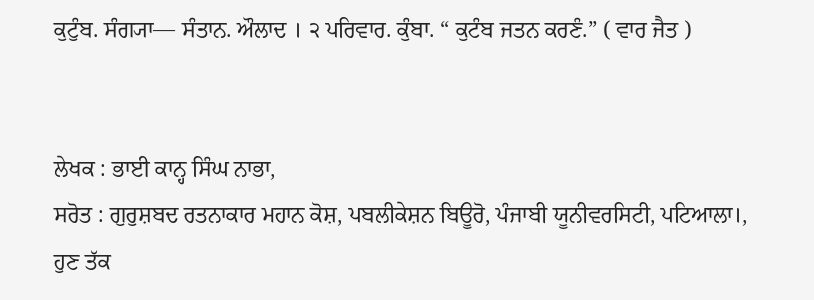ਕੁਟੁੰਬ. ਸੰਗ੍ਯਾ— ਸੰਤਾਨ. ਔਲਾਦ । ੨ ਪਰਿਵਾਰ. ਕੁੰਬਾ. “ ਕੁਟੰਬ ਜਤਨ ਕਰਣੰ.” ( ਵਾਰ ਜੈਤ )


ਲੇਖਕ : ਭਾਈ ਕਾਨ੍ਹ ਸਿੰਘ ਨਾਭਾ,
ਸਰੋਤ : ਗੁਰੁਸ਼ਬਦ ਰਤਨਾਕਾਰ ਮਹਾਨ ਕੋਸ਼, ਪਬਲੀਕੇਸ਼ਨ ਬਿਊਰੋ, ਪੰਜਾਬੀ ਯੂਨੀਵਰਸਿਟੀ, ਪਟਿਆਲਾ।, ਹੁਣ ਤੱਕ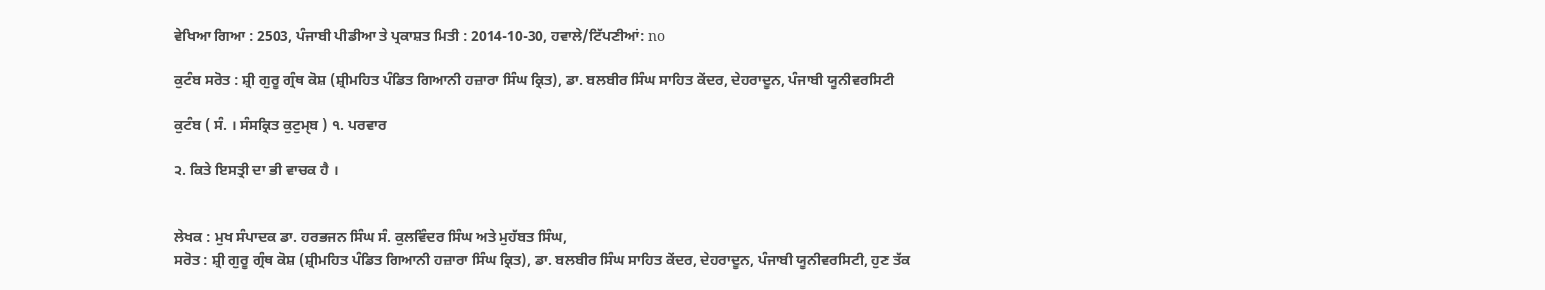ਵੇਖਿਆ ਗਿਆ : 2503, ਪੰਜਾਬੀ ਪੀਡੀਆ ਤੇ ਪ੍ਰਕਾਸ਼ਤ ਮਿਤੀ : 2014-10-30, ਹਵਾਲੇ/ਟਿੱਪਣੀਆਂ: no

ਕੁਟੰਬ ਸਰੋਤ : ਸ਼੍ਰੀ ਗੁਰੂ ਗ੍ਰੰਥ ਕੋਸ਼ (ਸ਼੍ਰੀਮਹਿਤ ਪੰਡਿਤ ਗਿਆਨੀ ਹਜ਼ਾਰਾ ਸਿੰਘ ਕ੍ਰਿਤ), ਡਾ. ਬਲਬੀਰ ਸਿੰਘ ਸਾਹਿਤ ਕੇਂਦਰ, ਦੇਹਰਾਦੂਨ, ਪੰਜਾਬੀ ਯੂਨੀਵਰਸਿਟੀ

ਕੁਟੰਬ ( ਸੰ. । ਸੰਸਕ੍ਰਿਤ ਕੁਟੁਮੑਬ ) ੧. ਪਰਵਾਰ

੨. ਕਿਤੇ ਇਸਤ੍ਰੀ ਦਾ ਭੀ ਵਾਚਕ ਹੈ ।


ਲੇਖਕ : ਮੁਖ ਸੰਪਾਦਕ ਡਾ. ਹਰਭਜਨ ਸਿੰਘ ਸੰ. ਕੁਲਵਿੰਦਰ ਸਿੰਘ ਅਤੇ ਮੁਹੱਬਤ ਸਿੰਘ,
ਸਰੋਤ : ਸ਼੍ਰੀ ਗੁਰੂ ਗ੍ਰੰਥ ਕੋਸ਼ (ਸ਼੍ਰੀਮਹਿਤ ਪੰਡਿਤ ਗਿਆਨੀ ਹਜ਼ਾਰਾ ਸਿੰਘ ਕ੍ਰਿਤ), ਡਾ. ਬਲਬੀਰ ਸਿੰਘ ਸਾਹਿਤ ਕੇਂਦਰ, ਦੇਹਰਾਦੂਨ, ਪੰਜਾਬੀ ਯੂਨੀਵਰਸਿਟੀ, ਹੁਣ ਤੱਕ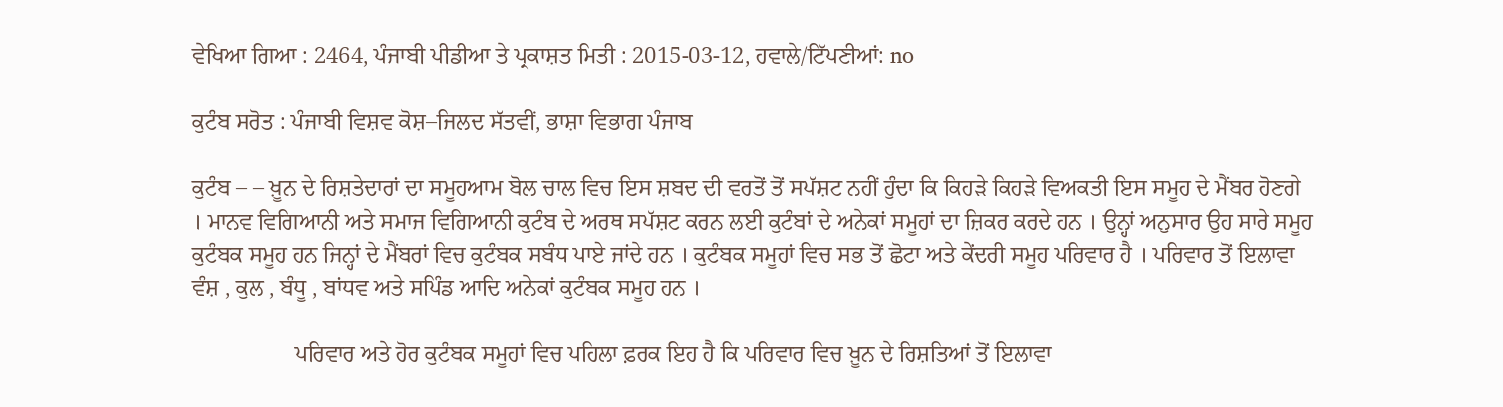ਵੇਖਿਆ ਗਿਆ : 2464, ਪੰਜਾਬੀ ਪੀਡੀਆ ਤੇ ਪ੍ਰਕਾਸ਼ਤ ਮਿਤੀ : 2015-03-12, ਹਵਾਲੇ/ਟਿੱਪਣੀਆਂ: no

ਕੁਟੰਬ ਸਰੋਤ : ਪੰਜਾਬੀ ਵਿਸ਼ਵ ਕੋਸ਼–ਜਿਲਦ ਸੱਤਵੀਂ, ਭਾਸ਼ਾ ਵਿਭਾਗ ਪੰਜਾਬ

ਕੁਟੰਬ – – ਖ਼ੂਨ ਦੇ ਰਿਸ਼ਤੇਦਾਰਾਂ ਦਾ ਸਮੂਹਆਮ ਬੋਲ ਚਾਲ ਵਿਚ ਇਸ ਸ਼ਬਦ ਦੀ ਵਰਤੋਂ ਤੋਂ ਸਪੱਸ਼ਟ ਨਹੀਂ ਹੁੰਦਾ ਕਿ ਕਿਹੜੇ ਕਿਹੜੇ ਵਿਅਕਤੀ ਇਸ ਸਮੂਹ ਦੇ ਮੈਂਬਰ ਹੋਣਗੇ । ਮਾਨਵ ਵਿਗਿਆਨੀ ਅਤੇ ਸਮਾਜ ਵਿਗਿਆਨੀ ਕੁਟੰਬ ਦੇ ਅਰਥ ਸਪੱਸ਼ਟ ਕਰਨ ਲਈ ਕੁਟੰਬਾਂ ਦੇ ਅਨੇਕਾਂ ਸਮੂਹਾਂ ਦਾ ਜ਼ਿਕਰ ਕਰਦੇ ਹਨ । ਉਨ੍ਹਾਂ ਅਨੁਸਾਰ ਉਹ ਸਾਰੇ ਸਮੂਹ ਕੁਟੰਬਕ ਸਮੂਹ ਹਨ ਜਿਨ੍ਹਾਂ ਦੇ ਮੈਂਬਰਾਂ ਵਿਚ ਕੁਟੰਬਕ ਸਬੰਧ ਪਾਏ ਜਾਂਦੇ ਹਨ । ਕੁਟੰਬਕ ਸਮੂਹਾਂ ਵਿਚ ਸਭ ਤੋਂ ਛੋਟਾ ਅਤੇ ਕੇਂਦਰੀ ਸਮੂਹ ਪਰਿਵਾਰ ਹੈ । ਪਰਿਵਾਰ ਤੋਂ ਇਲਾਵਾ ਵੰਸ਼ , ਕੁਲ , ਬੰਧੂ , ਬਾਂਧਵ ਅਤੇ ਸਪਿੰਡ ਆਦਿ ਅਨੇਕਾਂ ਕੁਟੰਬਕ ਸਮੂਹ ਹਨ ।

                  ਪਰਿਵਾਰ ਅਤੇ ਹੋਰ ਕੁਟੰਬਕ ਸਮੂਹਾਂ ਵਿਚ ਪਹਿਲਾ ਫ਼ਰਕ ਇਹ ਹੈ ਕਿ ਪਰਿਵਾਰ ਵਿਚ ਖ਼ੂਨ ਦੇ ਰਿਸ਼ਤਿਆਂ ਤੋਂ ਇਲਾਵਾ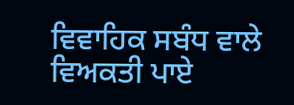ਵਿਵਾਹਿਕ ਸਬੰਧ ਵਾਲੇ ਵਿਅਕਤੀ ਪਾਏ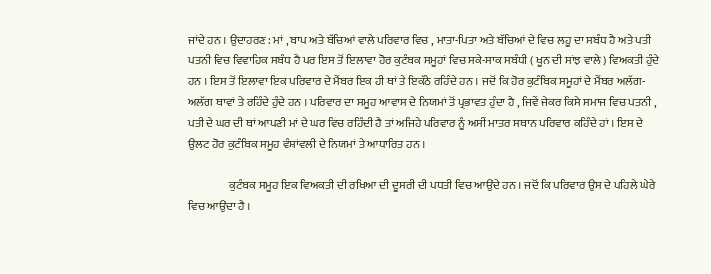ਜਾਂਦੇ ਹਨ । ਉਦਾਹਰਣ : ਮਾਂ , ਬਾਪ ਅਤੇ ਬੱਚਿਆਂ ਵਾਲੇ ਪਰਿਵਾਰ ਵਿਚ , ਮਾਤਾ-ਪਿਤਾ ਅਤੇ ਬੱਚਿਆਂ ਦੇ ਵਿਚ ਲਹੂ ਦਾ ਸਬੰਧ ਹੈ ਅਤੇ ਪਤੀ ਪਤਨੀ ਵਿਚ ਵਿਵਾਹਿਕ ਸਬੰਧ ਹੈ ਪਰ ਇਸ ਤੋਂ ਇਲਾਵਾ ਹੋਰ ਕੁਟੰਬਕ ਸਮੂਹਾਂ ਵਿਚ ਸਕੇ-ਸਾਕ ਸਬੰਧੀ ( ਖੂਨ ਦੀ ਸਾਂਝ ਵਾਲੇ ) ਵਿਅਕਤੀ ਹੁੰਦੇ ਹਨ । ਇਸ ਤੋਂ ਇਲਾਵਾ ਇਕ ਪਰਿਵਾਰ ਦੇ ਮੈਂਬਰ ਇਕ ਹੀ ਥਾਂ ਤੇ ਇਕੱਠੇ ਰਹਿੰਦੇ ਹਨ । ਜਦੋਂ ਕਿ ਹੋਰ ਕੁਟੰਬਿਕ ਸਮੂਹਾਂ ਦੇ ਮੈਂਬਰ ਅਲੱਗ-ਅਲੱਗ ਥਾਵਾਂ ਤੇ ਰਹਿੰਦੇ ਹੁੰਦੇ ਹਨ । ਪਰਿਵਾਰ ਦਾ ਸਮੂਹ ਆਵਾਸ ਦੇ ਨਿਯਮਾਂ ਤੋਂ ਪ੍ਰਭਾਵਤ ਹੁੰਦਾ ਹੈ , ਜਿਵੇਂ ਜੇਕਰ ਕਿਸੇ ਸਮਾਜ ਵਿਚ ਪਤਨੀ , ਪਤੀ ਦੇ ਘਰ ਦੀ ਥਾਂ ਆਪਣੀ ਮਾਂ ਦੇ ਘਰ ਵਿਚ ਰਹਿੰਦੀ ਹੈ ਤਾਂ ਅਜਿਹੇ ਪਰਿਵਾਰ ਨੂੰ ਅਸੀਂ ਮਾਤਰ ਸਥਾਨ ਪਰਿਵਾਰ ਕਹਿੰਦੇ ਹਾਂ । ਇਸ ਦੇ ਉਲਟ ਹੋਰ ਕੁਟੰਬਿਕ ਸਮੂਹ ਵੰਸ਼ਾਂਵਲੀ ਦੇ ਨਿਯਮਾਂ ਤੇ ਆਧਾਰਿਤ ਹਨ ।

                  ਕੁਟੰਬਕ ਸਮੂਹ ਇਕ ਵਿਅਕਤੀ ਦੀ ਰਖਿਆ ਦੀ ਦੂਸਰੀ ਦੀ ਪਧਤੀ ਵਿਚ ਆਉਂਦੇ ਹਨ । ਜਦੋਂ ਕਿ ਪਰਿਵਾਰ ਉਸ ਦੇ ਪਹਿਲੇ ਘੇਰੇ ਵਿਚ ਆਉਂਦਾ ਹੈ ।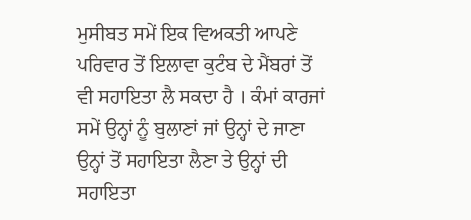ਮੁਸੀਬਤ ਸਮੇਂ ਇਕ ਵਿਅਕਤੀ ਆਪਣੇ ਪਰਿਵਾਰ ਤੋਂ ਇਲਾਵਾ ਕੁਟੰਬ ਦੇ ਮੈਂਬਰਾਂ ਤੋਂ ਵੀ ਸਹਾਇਤਾ ਲੈ ਸਕਦਾ ਹੈ । ਕੰਮਾਂ ਕਾਰਜਾਂ ਸਮੇਂ ਉਨ੍ਹਾਂ ਨੂੰ ਬੁਲਾਣਾਂ ਜਾਂ ਉਨ੍ਹਾਂ ਦੇ ਜਾਣਾ ਉਨ੍ਹਾਂ ਤੋਂ ਸਹਾਇਤਾ ਲੈਣਾ ਤੇ ਉਨ੍ਹਾਂ ਦੀ ਸਹਾਇਤਾ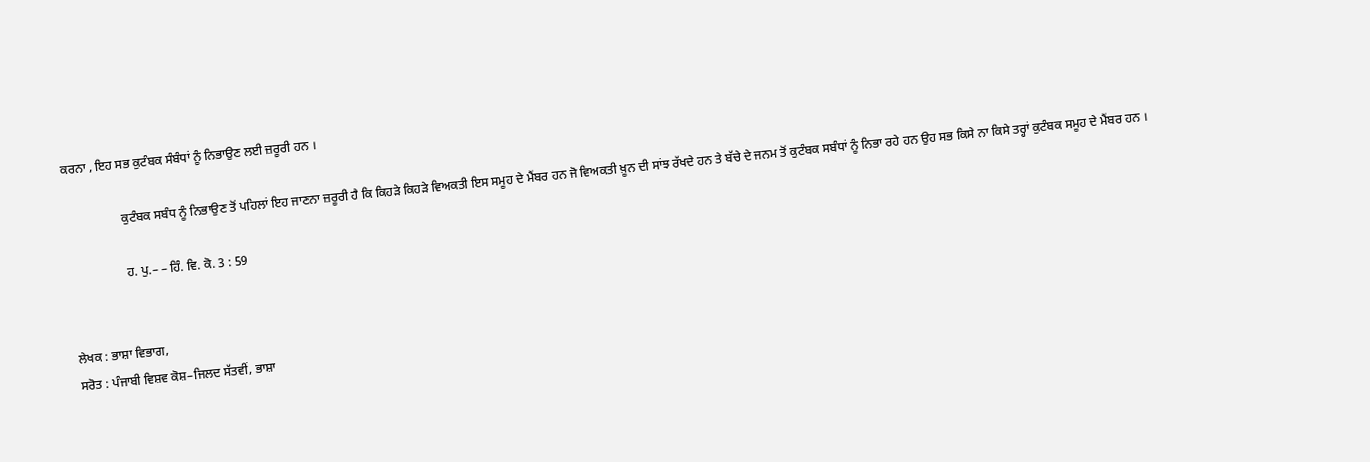ਕਰਨਾ , ਇਹ ਸਭ ਕੁਟੰਬਕ ਸੰਬੰਧਾਂ ਨੂੰ ਨਿਭਾਉਣ ਲਈ ਜ਼ਰੂਰੀ ਹਨ ।

                  ਕੁਟੰਬਕ ਸਬੰਧ ਨੂੰ ਨਿਭਾਉਣ ਤੋਂ ਪਹਿਲਾਂ ਇਹ ਜਾਣਨਾ ਜ਼ਰੂਰੀ ਹੈ ਕਿ ਕਿਹੜੇ ਕਿਹੜੇ ਵਿਅਕਤੀ ਇਸ ਸਮੂਹ ਦੇ ਮੈਂਬਰ ਹਨ ਜੋ ਵਿਅਕਤੀ ਖ਼ੂਨ ਦੀ ਸਾਂਝ ਰੱਖਦੇ ਹਨ ਤੇ ਬੱਚੇ ਦੇ ਜਨਮ ਤੋਂ ਕੁਟੰਬਕ ਸਬੰਧਾਂ ਨੂੰ ਨਿਭਾ ਰਹੇ ਹਨ ਉਹ ਸਭ ਕਿਸੇ ਨਾ ਕਿਸੇ ਤਰ੍ਹਾਂ ਕੁਟੰਬਕ ਸਮੂਹ ਦੇ ਮੈਂਬਰ ਹਨ ।

                  ਹ. ਪੁ.– – ਹਿੰ. ਵਿ. ਕੋ. 3 : 59


ਲੇਖਕ : ਭਾਸ਼ਾ ਵਿਭਾਗ,
ਸਰੋਤ : ਪੰਜਾਬੀ ਵਿਸ਼ਵ ਕੋਸ਼–ਜਿਲਦ ਸੱਤਵੀਂ, ਭਾਸ਼ਾ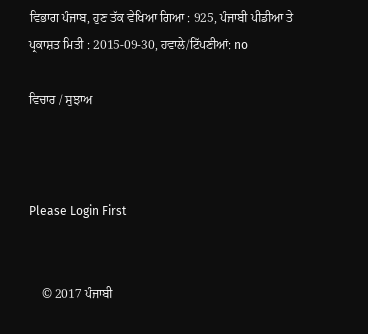ਵਿਭਾਗ ਪੰਜਾਬ, ਹੁਣ ਤੱਕ ਵੇਖਿਆ ਗਿਆ : 925, ਪੰਜਾਬੀ ਪੀਡੀਆ ਤੇ ਪ੍ਰਕਾਸ਼ਤ ਮਿਤੀ : 2015-09-30, ਹਵਾਲੇ/ਟਿੱਪਣੀਆਂ: no

ਵਿਚਾਰ / ਸੁਝਾਅ



Please Login First


    © 2017 ਪੰਜਾਬੀ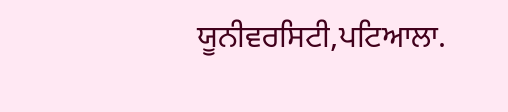ਯੂਨੀਵਰਸਿਟੀ,ਪਟਿਆਲਾ.